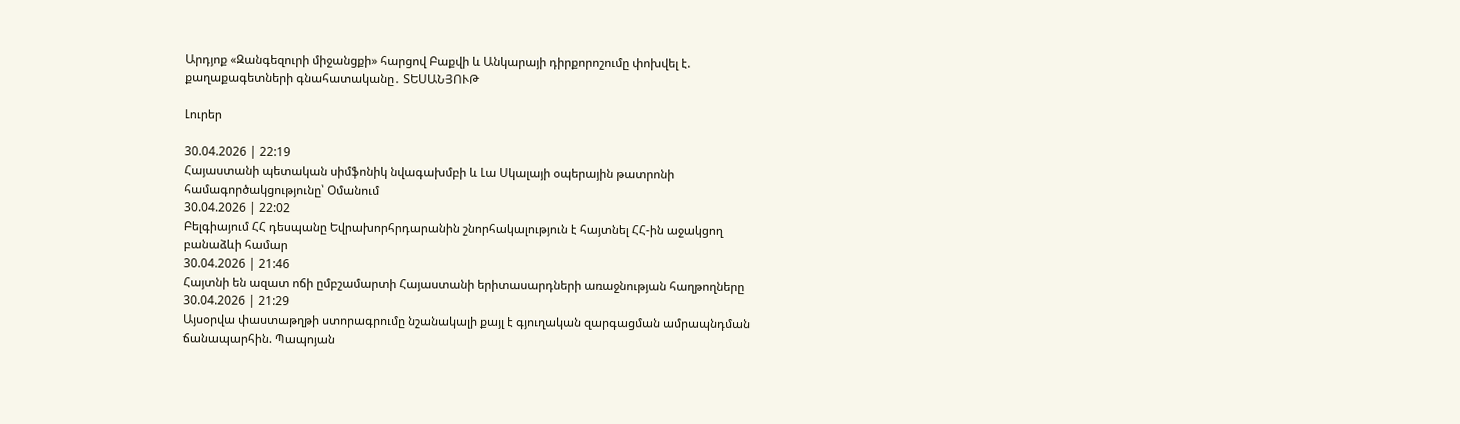Արդյոք «Զանգեզուրի միջանցքի» հարցով Բաքվի և Անկարայի դիրքորոշումը փոխվել է. քաղաքագետների գնահատականը․ ՏԵՍԱՆՅՈՒԹ

Լուրեր

30.04.2026 | 22:19
Հայաստանի պետական սիմֆոնիկ նվագախմբի և Լա Սկալայի օպերային թատրոնի համագործակցությունը՝ Օմանում
30.04.2026 | 22:02
Բելգիայում ՀՀ դեսպանը Եվրախորհրդարանին շնորհակալություն է հայտնել ՀՀ-ին աջակցող բանաձևի համար
30.04.2026 | 21:46
Հայտնի են ազատ ոճի ըմբշամարտի Հայաստանի երիտասարդների առաջնության հաղթողները
30.04.2026 | 21:29
Այսօրվա փաստաթղթի ստորագրումը նշանակալի քայլ է գյուղական զարգացման ամրապնդման ճանապարհին. Պապոյան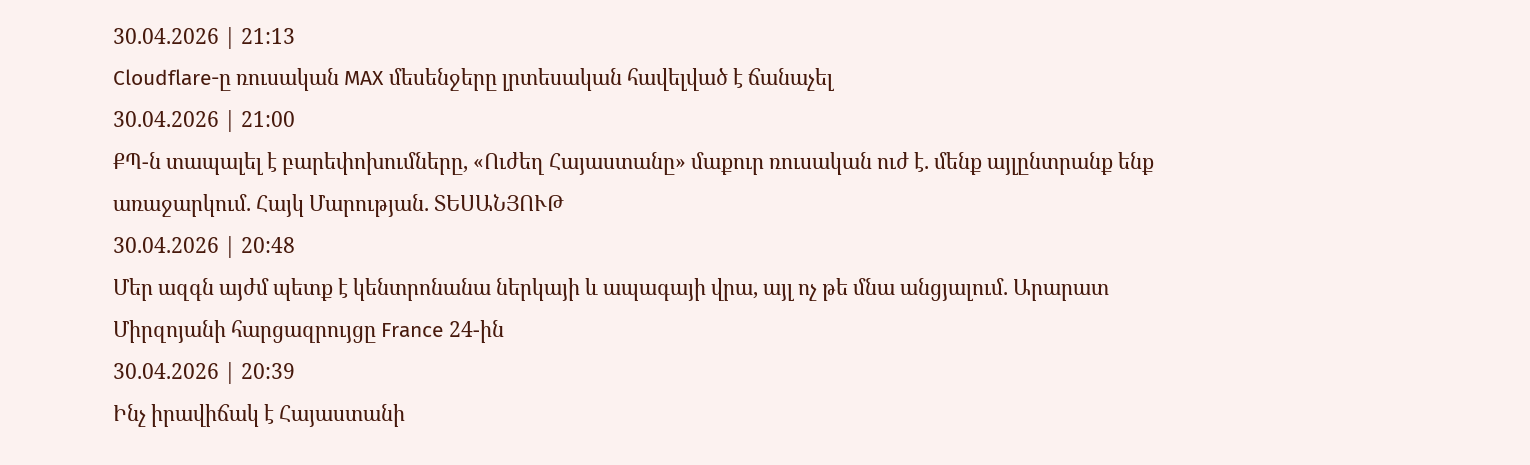30.04.2026 | 21:13
Cloudflare-ը ռուսական MAX մեսենջերը լրտեսական հավելված է ճանաչել
30.04.2026 | 21:00
ՔՊ-ն տապալել է բարեփոխումները, «Ուժեղ Հայաստանը» մաքուր ռուսական ուժ է. մենք այլընտրանք ենք առաջարկում. Հայկ Մարության. ՏԵՍԱՆՅՈՒԹ
30.04.2026 | 20:48
Մեր ազգն այժմ պետք է կենտրոնանա ներկայի և ապագայի վրա, այլ ոչ թե մնա անցյալում. Արարատ Միրզոյանի հարցազրույցը France 24-ին
30.04.2026 | 20:39
Ինչ իրավիճակ է Հայաստանի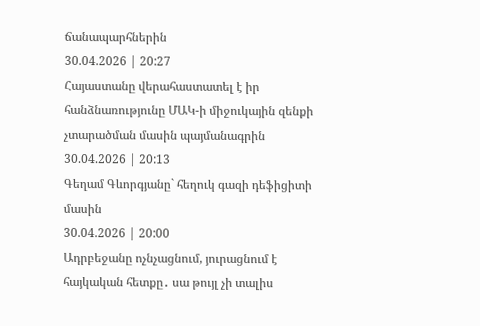ճանապարհներին
30.04.2026 | 20:27
Հայաստանը վերահաստատել է իր հանձնառությունը ՄԱԿ-ի միջուկային զենքի չտարածման մասին պայմանագրին
30.04.2026 | 20:13
Գեղամ Գևորգյանը` հեղուկ գազի դեֆիցիտի մասին
30.04.2026 | 20:00
Ադրբեջանը ոչնչացնում, յուրացնում է հայկական հետքը․ սա թույլ չի տալիս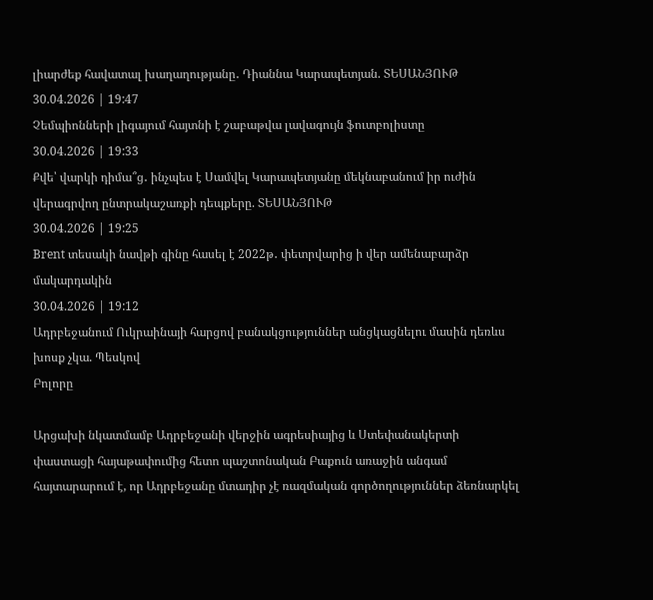լիարժեք հավատալ խաղաղությանը․ Դիաննա Կարապետյան. ՏԵՍԱՆՅՈՒԹ
30.04.2026 | 19:47
Չեմպիոնների լիգայում հայտնի է շաբաթվա լավագույն ֆուտբոլիստը
30.04.2026 | 19:33
Քվե՝ վարկի դիմա՞ց․ ինչպես է Սամվել Կարապետյանը մեկնաբանում իր ուժին վերագրվող ընտրակաշառքի դեպքերը. ՏԵՍԱՆՅՈՒԹ
30.04.2026 | 19:25
Brent տեսակի նավթի գինը հասել է 2022թ․ փետրվարից ի վեր ամենաբարձր մակարդակին
30.04.2026 | 19:12
Ադրբեջանում Ուկրաինայի հարցով բանակցություններ անցկացնելու մասին դեռևս խոսք չկա. Պեսկով
Բոլորը

Արցախի նկատմամբ Ադրբեջանի վերջին ագրեսիայից և Ստեփանակերտի փաստացի հայաթափումից հետո պաշտոնական Բաքուն առաջին անգամ հայտարարում է, որ Ադրբեջանը մտադիր չէ ռազմական գործողություններ ձեռնարկել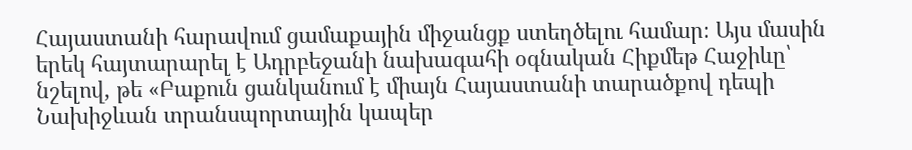Հայաստանի հարավում ցամաքային միջանցք ստեղծելու համար։ Այս մասին երեկ հայտարարել է Ադրբեջանի նախագահի օգնական Հիքմեթ Հաջիևը՝ նշելով, թե «Բաքուն ցանկանում է միայն Հայաստանի տարածքով դեպի Նախիջևան տրանսպորտային կապեր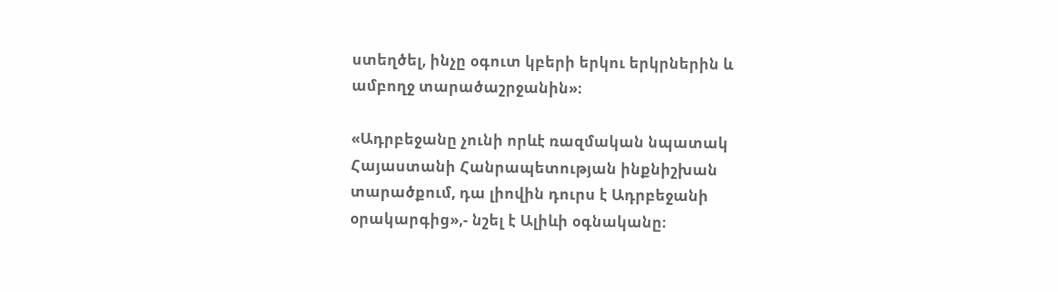ստեղծել, ինչը օգուտ կբերի երկու երկրներին և ամբողջ տարածաշրջանին»։

«Ադրբեջանը չունի որևէ ռազմական նպատակ Հայաստանի Հանրապետության ինքնիշխան տարածքում, դա լիովին դուրս է Ադրբեջանի օրակարգից»,- նշել է Ալիևի օգնականը։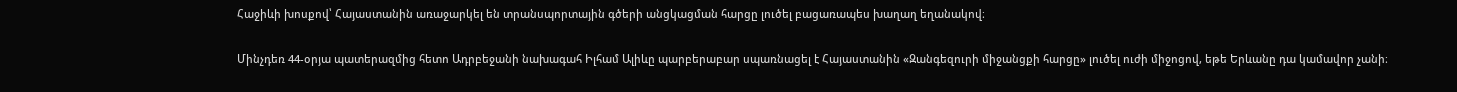Հաջիևի խոսքով՝ Հայաստանին առաջարկել են տրանսպորտային գծերի անցկացման հարցը լուծել բացառապես խաղաղ եղանակով։

Մինչդեռ 44-օրյա պատերազմից հետո Ադրբեջանի նախագահ Իլհամ Ալիևը պարբերաբար սպառնացել է Հայաստանին «Զանգեզուրի միջանցքի հարցը» լուծել ուժի միջոցով, եթե Երևանը դա կամավոր չանի։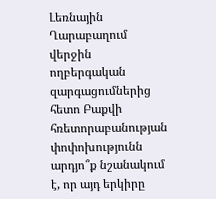Լեռնային Ղարաբաղում վերջին ողբերգական զարգացումներից հետո Բաքվի հռետորաբանության փոփոխությունն արդյո՞ք նշանակում է, որ այդ երկիրը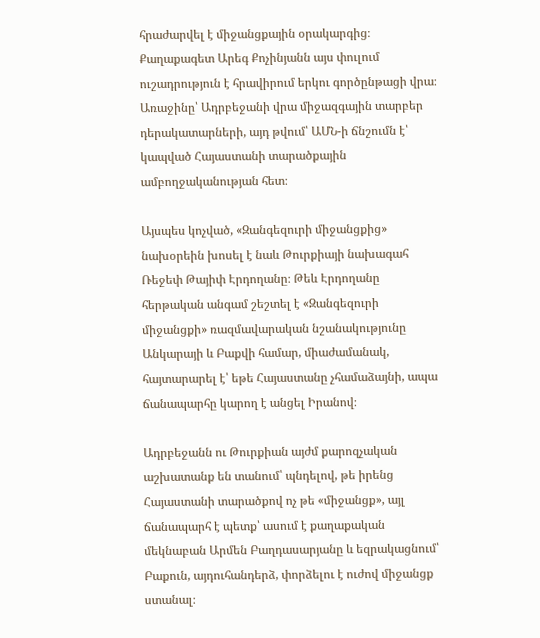հրաժարվել է միջանցքային օրակարգից։ Քաղաքագետ Արեգ Քոչինյանն այս փուլում ուշադրություն է հրավիրում երկու գործընթացի վրա։ Առաջինը՝ Ադրբեջանի վրա միջազգային տարբեր դերակատարների, այդ թվում՝ ԱՄՆ-ի ճնշումն է՝ կապված Հայաստանի տարածքային ամբողջականության հետ։

Այսպես կոչված, «Զանգեզուրի միջանցքից» նախօրեին խոսել է նաև Թուրքիայի նախագահ Ռեջեփ Թայիփ Էրդողանը։ Թեև Էրդողանը հերթական անգամ շեշտել է «Զանգեզուրի միջանցքի» ռազմավարական նշանակությունը Անկարայի և Բաքվի համար, միաժամանակ, հայտարարել է՝ եթե Հայաստանը չհամաձայնի, ապա ճանապարհը կարող է անցել Իրանով։

Ադրբեջանն ու Թուրքիան այժմ քարոզչական աշխատանք են տանում՝ պնդելով, թե իրենց Հայաստանի տարածքով ոչ թե «միջանցք», այլ ճանապարհ է պետք՝ ասում է քաղաքական մեկնաբան Արմեն Բաղդասարյանը և եզրակացնում՝ Բաքուն, այդուհանդերձ, փորձելու է ուժով միջանցք ստանալ։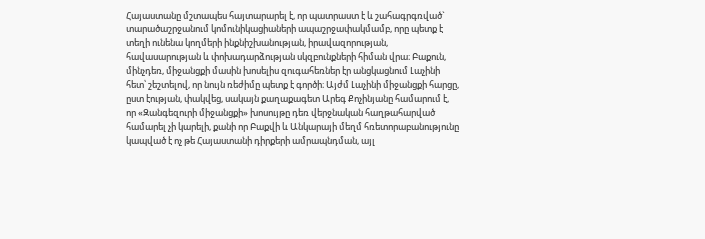Հայաստանը մշտապես հայտարարել է, որ պատրաստ է և շահագրգռված` տարածաշրջանում կոմունիկացիաների ապաշրջափակմամբ, որը պետք է տեղի ունենա կողմերի ինքնիշխանության, իրավազորության, հավասարության և փոխադարձության սկզբունքների հիման վրա։ Բաքուն, մինչդեռ, միջանցքի մասին խոսելիս զուգահեռներ էր անցկացնում Լաչինի հետ՝ շեշտելով, որ նույն ռեժիմը պետք է գործի։ Այժմ Լաչինի միջանցքի հարցը, ըստ էության, փակվեց, սակայն քաղաքագետ Արեգ Քոչինյանը համարում է, որ «Զանգեզուրի միջանցքի» խոսույթը դեռ վերջնական հաղթահարված համարել չի կարելի, քանի որ Բաքվի և Անկարայի մեղմ հռետորաբանությունը կապված է ոչ թե Հայաստանի դիրքերի ամրապնդման, այլ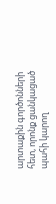արտաքին գործոնների հետ, որոնք ցանկացած պահի կարող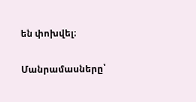են փոխվել։

Մանրամասները՝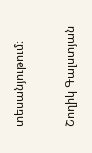տեսանյութում։

Շողիկ Գալստյան